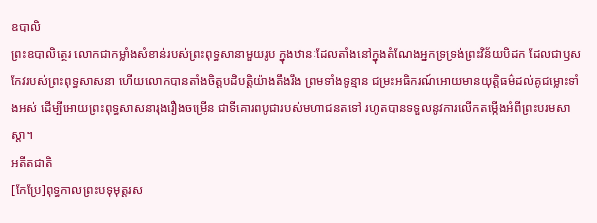ឧបាលិ
ព្រះឧបាលិត្ថេរ លោកជាកម្លាំងសំខាន់របស់ព្រះពុទ្ធសានាមួយរូប ក្នុងឋានៈដែលតាំងនៅក្នុងតំណែងអ្នកទ្រទ្រង់ព្រះវិន័យបិដក ដែលជាឫសកែវរបស់ព្រះពុទ្ធសាសនា ហើយលោកបានតាំងចិត្តបដិបត្តិយ៉ាងតឹងរឹង ព្រមទាំងទូន្មាន ជម្រះអធិករណ៍អោយមានយុត្តិធម៌ដល់គូជម្លោះទាំងអស់ ដើម្បីអោយព្រះពុទ្ធសាសនារុងរឿងចម្រើន ជាទីគោរពបូជារបស់មហាជនតទៅ រហូតបានទទួលនូវការលើកតម្កើងអំពីព្រះបរមសាស្តា។
អតីតជាតិ
[កែប្រែ]ពុទ្ធកាលព្រះបទុមុត្តរស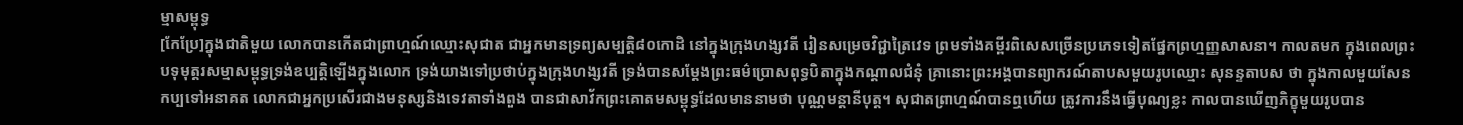ម្មាសម្ពុទ្ធ
[កែប្រែ]ក្នុងជាតិមួយ លោកបានកើតជាព្រាហ្មណ៍ឈ្មោះសុជាត ជាអ្នកមានទ្រព្យសម្បត្តិ៨០កោដិ នៅក្នុងក្រុងហង្សវតី រៀនសម្រេចវិជ្ជាត្រៃវេទ ព្រមទាំងគម្ពីរពិសេសច្រើនប្រភេទទៀតផ្នែកព្រហ្មញ្ញសាសនា។ កាលតមក ក្នុងពេលព្រះបទុមុត្តរសម្មាសម្ពុទ្ធទ្រង់ឧប្បត្តិឡើងក្នុងលោក ទ្រង់យាងទៅប្រថាប់ក្នុងក្រុងហង្សវតី ទ្រង់បានសម្តែងព្រះធម៌ប្រោសពុទ្ធបិតាក្នុងកណ្តាលជំនុំ គ្រានោះព្រះអង្គបានព្យាករណ៍តាបសមួយរូបឈ្មោះ សុនន្ទតាបស ថា ក្នុងកាលមួយសែនកប្បទៅអនាគត លោកជាអ្នកប្រសើរជាងមនុស្សនិងទេវតាទាំងពួង បានជាសាវ័កព្រះគោតមសម្ពុទ្ធដែលមាននាមថា បុណ្ណមន្តានីបុត្ត។ សុជាតព្រាហ្មណ៍បានឮហើយ ត្រូវការនឹងធ្វើបុណ្យខ្លះ កាលបានឃើញភិក្ខុមួយរូបបាន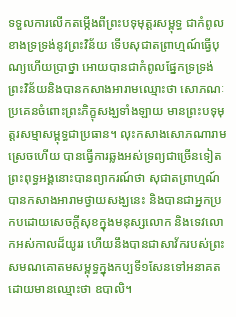ទទួលការលើកតម្កើងពីព្រះបទុមុត្តរសម្ពុទ្ធ ជាកំពូលខាងទ្រទ្រង់នូវព្រះវិន័យ ទើបសុជាតព្រាហ្មណ៍ធ្វើបុណ្យហើយប្រាថ្នា អោយបានជាកំពូលផ្នែកទ្រទ្រង់ព្រះវិន័យនិងបានកសាងអារាមឈ្មោះថា សោភណៈ ប្រគេនចំពោះព្រះភិក្ខុសង្ឃទាំងឡាយ មានព្រះបទុមុត្តរសម្មាសម្ពុទ្ធជាប្រធាន។ លុះកសាងសោភណារាមស្រេចហើយ បានធ្វើការឆ្លងអស់ទ្រព្យជាច្រើនទៀត ព្រះពុទ្ធអង្គនោះបានព្យាករណ៍ថា សុជាតព្រាហ្មណ៍ បានកសាងអារាមថ្វាយសង្ឃនេះ និងបានជាអ្នកប្រកបដោយសេចក្តីសុខក្នុងមនុស្សលោក និងទេវលោកអស់កាលដ៏យូររ ហើយនឹងបានជាសាវ័ករបស់ព្រះសមណគោតមសម្ពុទ្ធក្នុងកប្បទី១សែនទៅអនាគត ដោយមានឈ្មោះថា ឧបាលិ។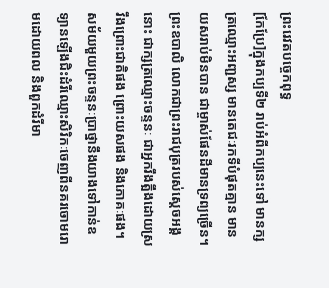ព្រះរេវតបច្ចេកពុទ្ធ
[កែប្រែ]ក្នុងកប្បទី២ រាប់អំពីកប្បនេះទៅ មានក្សត្រឈ្មោះអញ្ជស្ស មានតេជៈរកទីបំផុតគ្មាន មានយសរាប់មិនបាន ជាម្ចាស់ផែនដីមានទ្រព្យច្រើន។ ព្រះឧបាលិ លោកជាព្រះរាជបុត្ររបស់ស្តេចអង្គនោះ ជាក្សត្រឈ្មោះចន្ទនៈ ជាអ្នករឹងត្អឹងដោយស្រវឹងព្រោះជាតិផង ព្រោះយសផង និងភោគៈផង។ សម័យមួយព្រះចន្ទនៈប្រាថ្នានឹងយាងទៅកាន់ឧទ្យានឡើងជិះដំរីឈ្មោះសិរិកៈចេញពីនគរចោមរោមដោយពល និងពួកដំរីមា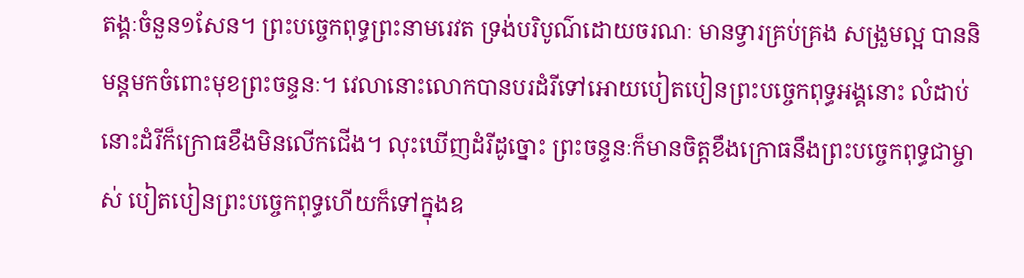តង្គៈចំនួន១សែន។ ព្រះបច្ចេកពុទ្ធព្រះនាមរេវត ទ្រង់បរិបូណ៌ដោយចរណៈ មានទ្វារគ្រប់គ្រង សង្រួមល្អ បាននិមន្តមកចំពោះមុខព្រះចន្ទនៈ។ វេលានោះលោកបានបរដំរីទៅអោយបៀតបៀនព្រះបច្ចេកពុទ្ធអង្គនោះ លំដាប់នោះដំរីក៏ក្រោធខឹងមិនលើកជើង។ លុះឃើញដំរីដូច្នោះ ព្រះចន្ទនៈក៏មានចិត្តខឹងក្រោធនឹងព្រះបច្ចេកពុទ្ធជាម្ចាស់ បៀតបៀនព្រះបច្ចេកពុទ្ធហើយក៏ទៅក្នុងឧ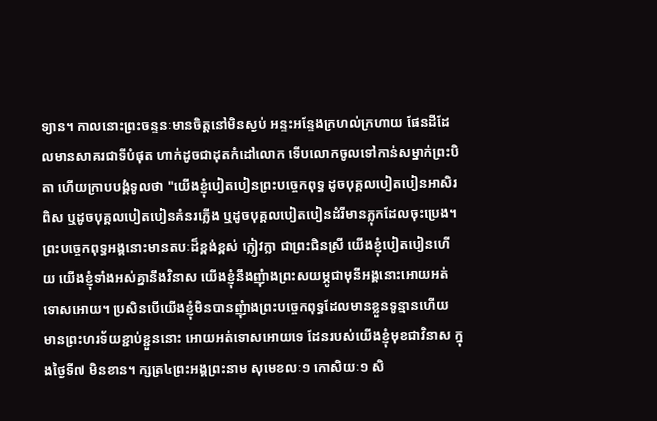ទ្យាន។ កាលនោះព្រះចន្ទនៈមានចិត្តនៅមិនស្ងប់ អន្ទះអន្ទែងក្រហល់ក្រហាយ ផែនដីដែលមានសាគរជាទីបំផុត ហាក់ដូចជាដុតកំដៅលោក ទើបលោកចូលទៅកាន់សម្នាក់ព្រះបិតា ហើយក្រាបបង្គំទូលថា "យើងខ្ញុំបៀតបៀនព្រះបច្ចេកពុទ្ធ ដូចបុគ្គលបៀតបៀនអាសិរពិស ឬដូចបុគ្គលបៀតបៀនគំនរភ្លើង ឬដូចបុគ្គលបៀតបៀនដំរីមានភ្លុកដែលចុះប្រេង។ ព្រះបច្ចេកពុទ្ធអង្គនោះមានតបៈដ៏ខ្ពង់ខ្ពស់ ក្លៀវក្លា ជាព្រះជិនស្រី យើងខ្ញុំបៀតបៀនហើយ យើងខ្ញុំទាំងអស់គ្នានឹងវិនាស យើងខ្ញុំនឹងញុំាងព្រះសយម្ភូជាមុនីអង្គនោះអោយអត់ទោសអោយ។ ប្រសិនបើយើងខ្ញុំមិនបានញុំាងព្រះបច្ចេកពុទ្ធដែលមានខ្លួនទូន្មានហើយ មានព្រះហរទ័យខ្ជាប់ខ្ជួននោះ អោយអត់ទោសអោយទេ ដែនរបស់យើងខ្ញុំមុខជាវិនាស ក្នុងថ្ងៃទី៧ មិនខាន។ ក្សត្រ៤ព្រះអង្គព្រះនាម សុមេខលៈ១ កោសិយៈ១ សិ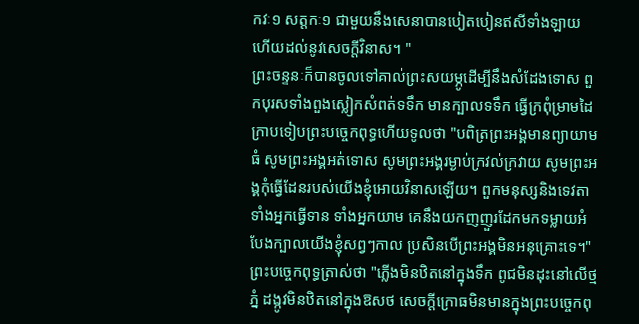កវៈ១ សត្តកៈ១ ជាមួយនឹងសេនាបានបៀតបៀនឥសីទាំងឡាយ ហើយដល់នូវសេចក្តីវិនាស។ "
ព្រះចន្ទនៈក៏បានចូលទៅគាល់ព្រះសយម្ភូដើម្បីនឹងសំដែងទោស ពួកបុរសទាំងពួងស្លៀកសំពត់ទទឹក មានក្បាលទទឹក ធ្វើក្រពុំម្រាមដៃក្រាបទៀបព្រះបច្ចេកពុទ្ធហើយទូលថា "បពិត្រព្រះអង្គមានព្យាយាមធំ សូមព្រះអង្គអត់ទោស សូមព្រះអង្គរម្ងាប់ក្រវល់ក្រវាយ សូមព្រះអង្គកុំធ្វើដែនរបស់យើងខ្ញុំអោយវិនាសឡើយ។ ពួកមនុស្សនិងទេវតា ទាំងអ្នកធ្វើទាន ទាំងអ្នកយាម គេនឹងយកញញួរដែកមកទម្លាយអំបែងក្បាលយើងខ្ញុំសព្វៗកាល ប្រសិនបើព្រះអង្គមិនអនុគ្រោះទេ។"
ព្រះបច្ចេកពុទ្ធត្រាស់ថា "ភ្លើងមិនឋិតនៅក្នុងទឹក ពូជមិនដុះនៅលើថ្មភ្នំ ដង្កូវមិនឋិតនៅក្នុងឱសថ សេចក្តីក្រោធមិនមានក្នុងព្រះបច្ចេកពុ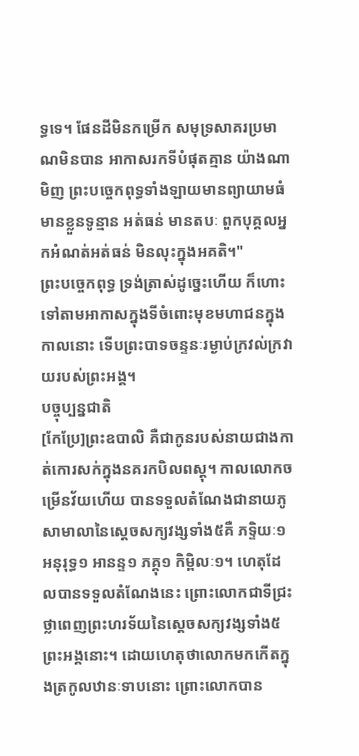ទ្ធទេ។ ផែនដីមិនកម្រើក សមុទ្រសាគរប្រមាណមិនបាន អាកាសរកទីបំផុតគ្មាន យ៉ាងណាមិញ ព្រះបច្ចេកពុទ្ធទាំងឡាយមានព្យាយាមធំ មានខ្លួនទូន្មាន អត់ធន់ មានតបៈ ពួកបុគ្គលអ្នកអំណត់អត់ធន់ មិនលុះក្នុងអគតិ។"
ព្រះបច្ចេកពុទ្ធ ទ្រង់ត្រាស់ដូច្នេះហើយ ក៏ហោះទៅតាមអាកាសក្នុងទីចំពោះមុខមហាជនក្នុងកាលនោះ ទើបព្រះបាទចន្ទនៈរម្ងាប់ក្រវល់ក្រវាយរបស់ព្រះអង្គ។
បច្ចុប្បន្នជាតិ
[កែប្រែ]ព្រះឧបាលិ គឺជាកូនរបស់នាយជាងកាត់កោរសក់ក្នុងនគរកបិលពស្តុ។ កាលលោកចម្រើនវ័យហើយ បានទទួលតំណែងជានាយភូសាមាលានៃស្តេចសក្យវង្សទាំង៥គឺ ភទ្ទិយៈ១ អនុរុទ្ធ១ អានន្ទ១ ភគ្គុ១ កិម្ពិលៈ១។ ហេតុដែលបានទទួលតំណែងនេះ ព្រោះលោកជាទីជ្រះថ្លាពេញព្រះហរទ័យនៃស្តេចសក្យវង្សទាំង៥ព្រះអង្គនោះ។ ដោយហេតុថាលោកមកកើតក្នុងត្រកូលឋានៈទាបនោះ ព្រោះលោកបាន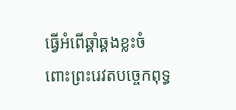ធ្វើអំពើឆ្គាំឆ្គងខ្លះចំពោះព្រះរេវតបច្ចេកពុទ្ធ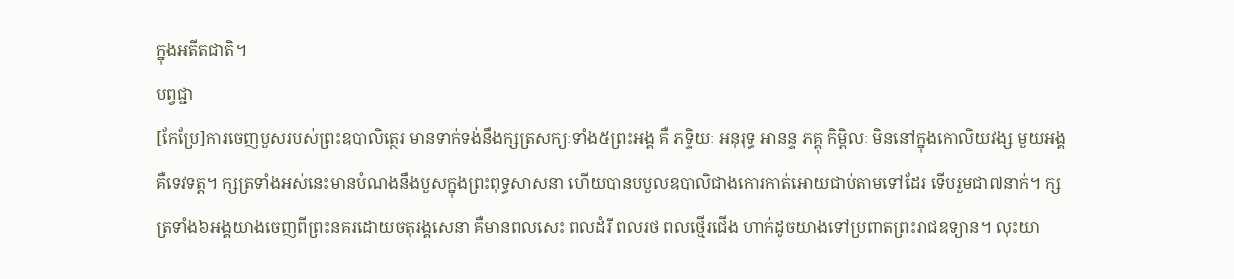ក្នុងអតីតជាតិ។
បព្វជ្ជា
[កែប្រែ]ការចេញបួសរបស់ព្រះឧបាលិត្ថេរ មានទាក់ទង់នឹងក្សត្រសក្យៈទាំង៥ព្រះអង្គ គឺ ភទ្ទិយៈ អនុរុទ្ធ អានន្ទ ភគ្គុ កិម្ពិលៈ មិននៅក្នុងកោលិយវង្ស មួយអង្គ គឺទេវទត្ត។ ក្សត្រទាំងអស់នេះមានបំណងនឹងបួសក្នុងព្រះពុទ្ធសាសនា ហើយបានបបួលឧបាលិជាងកោរកាត់អោយជាប់តាមទៅដែរ ទើបរួមជា៧នាក់។ ក្សត្រទាំង៦អង្គយាងចេញពីព្រះនគរដោយចតុរង្គសេនា គឺមានពលសេះ ពលដំរី ពលរថ ពលថ្មើរជើង ហាក់ដូចយាងទៅប្រពាតព្រះរាជឧទ្យាន។ លុះយា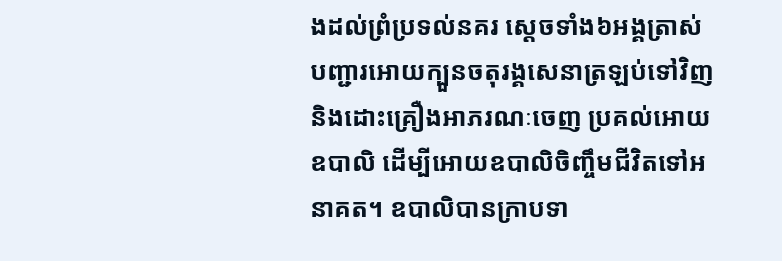ងដល់ព្រំប្រទល់នគរ ស្តេចទាំង៦អង្គត្រាស់បញ្ជារអោយក្បួនចតុរង្គសេនាត្រឡប់ទៅវិញ និងដោះគ្រឿងអាភរណៈចេញ ប្រគល់អោយឧបាលិ ដើម្បីអោយឧបាលិចិញ្ចឹមជីវិតទៅអនាគត។ ឧបាលិបានក្រាបទា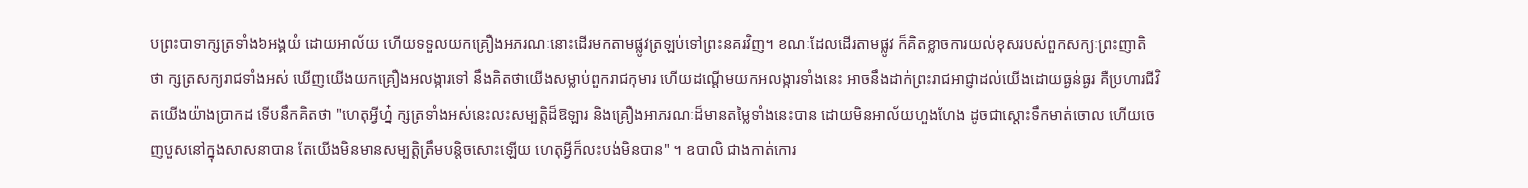បព្រះបាទាក្សត្រទាំង៦អង្គយំ ដោយអាល័យ ហើយទទួលយកគ្រឿងអភរណៈនោះដើរមកតាមផ្លូវត្រឡប់ទៅព្រះនគរវិញ។ ខណៈដែលដើរតាមផ្លូវ ក៏គិតខ្លាចការយល់ខុសរបស់ពួកសក្យៈព្រះញាតិថា ក្សត្រសក្យរាជទាំងអស់ ឃើញយើងយកគ្រឿងអលង្ការទៅ នឹងគិតថាយើងសម្លាប់ពួករាជកុមារ ហើយដណ្តើមយកអលង្ការទាំងនេះ អាចនឹងដាក់ព្រះរាជអាជ្ញាដល់យើងដោយធ្ងន់ធ្ងរ គឺប្រហារជីវិតយើងយ៉ាងប្រាកដ ទើបនឹកគិតថា "ហេតុអ្វីហ្ន៎ ក្សត្រទាំងអស់នេះលះសម្បត្តិដ៏ឱឡារ និងគ្រឿងអាភរណៈដ៏មានតម្លៃទាំងនេះបាន ដោយមិនអាល័យហួងហែង ដូចជាស្តោះទឹកមាត់ចោល ហើយចេញបួសនៅក្នុងសាសនាបាន តែយើងមិនមានសម្បត្តិត្រឹមបន្តិចសោះឡើយ ហេតុអ្វីក៏លះបង់មិនបាន" ។ ឧបាលិ ជាងកាត់កោរ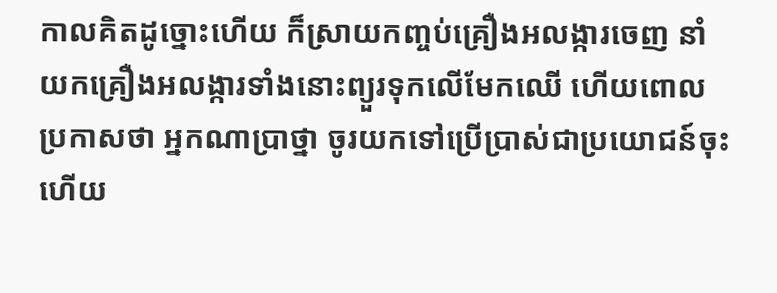កាលគិតដូច្នោះហើយ ក៏ស្រាយកញ្ចប់គ្រឿងអលង្ការចេញ នាំយកគ្រឿងអលង្ការទាំងនោះព្យួរទុកលើមែកឈើ ហើយពោលប្រកាសថា អ្នកណាប្រាថ្នា ចូរយកទៅប្រើប្រាស់ជាប្រយោជន៍ចុះ ហើយ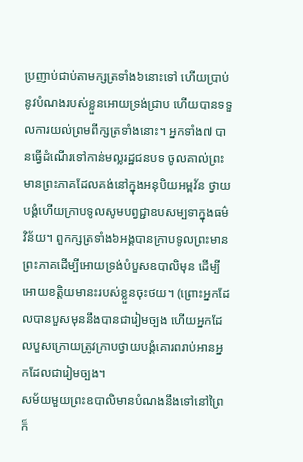ប្រញាប់ជាប់តាមក្សត្រទាំង៦នោះទៅ ហើយប្រាប់នូវបំណងរបស់ខ្លួនអោយទ្រង់ជ្រាប ហើយបានទទួលការយល់ព្រមពីក្សត្រទាំងនោះ។ អ្នកទាំង៧ បានធ្វើដំណើរទៅកាន់មល្លរដ្ឋជនបទ ចូលគាល់ព្រះមានព្រះភាគដែលគង់នៅក្នុងអនុបិយអម្ពវ័ន ថ្វាយបង្គំហើយក្រាបទូលសូមបព្វជ្ជាឧបសម្បទាក្នុងធម៌វិន័យ។ ពួកក្សត្រទាំង៦អង្គបានក្រាបទូលព្រះមានព្រះភាគដើម្បីអោយទ្រង់បំបួសឧបាលិមុន ដើម្បីអោយខត្តិយមានះរបស់ខ្លួនចុះថយ។ (ព្រោះអ្នកដែលបានបួសមុននឹងបានជារៀមច្បង ហើយអ្នកដែលបួសក្រោយត្រូវក្រាបថ្វាយបង្គំគោរពរាប់អានអ្នកដែលជារៀមច្បង។
សម័យមួយព្រះឧបាលិមានបំណងនឹងទៅនៅព្រៃ ក៏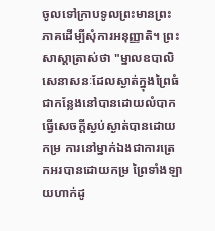ចូលទៅក្រាបទូលព្រះមានព្រះភាគដើម្បីសុំការអនុញ្ញាតិ។ ព្រះសាស្តាត្រាស់ថា "ម្នាលឧបាលិ សេនាសនៈដែលស្ងាត់ក្នុងព្រៃធំជាកន្លែងនៅបានដោយលំបាក ធ្វើសេចក្តីស្ងប់ស្ងាត់បានដោយកម្រ ការនៅម្នាក់ឯងជាការត្រេកអរបានដោយកម្រ ព្រៃទាំងឡាយហាក់ដូ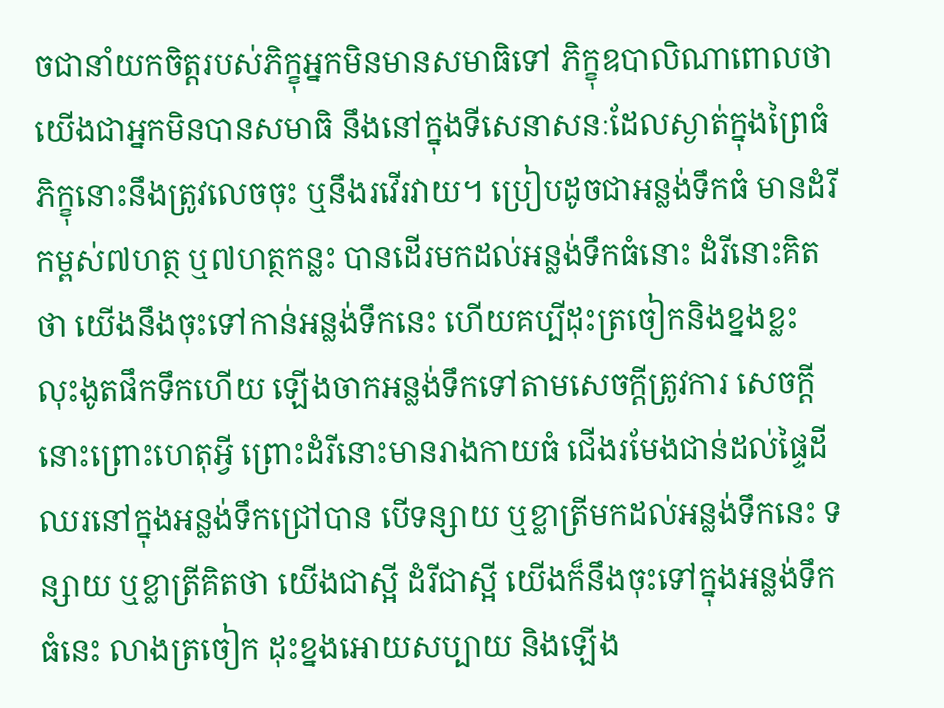ចជានាំយកចិត្តរបស់ភិក្ខុអ្នកមិនមានសមាធិទៅ ភិក្ខុឧបាលិណាពោលថា យើងជាអ្នកមិនបានសមាធិ នឹងនៅក្នុងទីសេនាសនៈដែលស្ងាត់ក្នុងព្រៃធំ ភិក្ខុនោះនឹងត្រូវលេចចុះ ឬនឹងរវើរវាយ។ ប្រៀបដូចជាអន្លង់ទឹកធំ មានដំរីកម្ពស់៧ហត្ថ ឬ៧ហត្ថកន្លះ បានដើរមកដល់អន្លង់ទឹកធំនោះ ដំរីនោះគិតថា យើងនឹងចុះទៅកាន់អន្លង់ទឹកនេះ ហើយគប្បីដុះត្រចៀកនិងខ្នងខ្លះ លុះងូតផឹកទឹកហើយ ឡើងចាកអន្លង់ទឹកទៅតាមសេចក្តីត្រូវការ សេចក្តីនោះព្រោះហេតុអ្វី ព្រោះដំរីនោះមានរាងកាយធំ ជើងរមែងជាន់ដល់ផ្ទៃដី ឈរនៅក្នុងអន្លង់ទឹកជ្រៅបាន បើទន្សាយ ឬខ្លាត្រីមកដល់អន្លង់ទឹកនេះ ទន្សាយ ឬខ្លាត្រីគិតថា យើងជាស្អី ដំរីជាស្អី យើងក៏នឹងចុះទៅក្នុងអន្លង់ទឹកធំនេះ លាងត្រចៀក ដុះខ្នងអោយសប្បាយ និងឡើង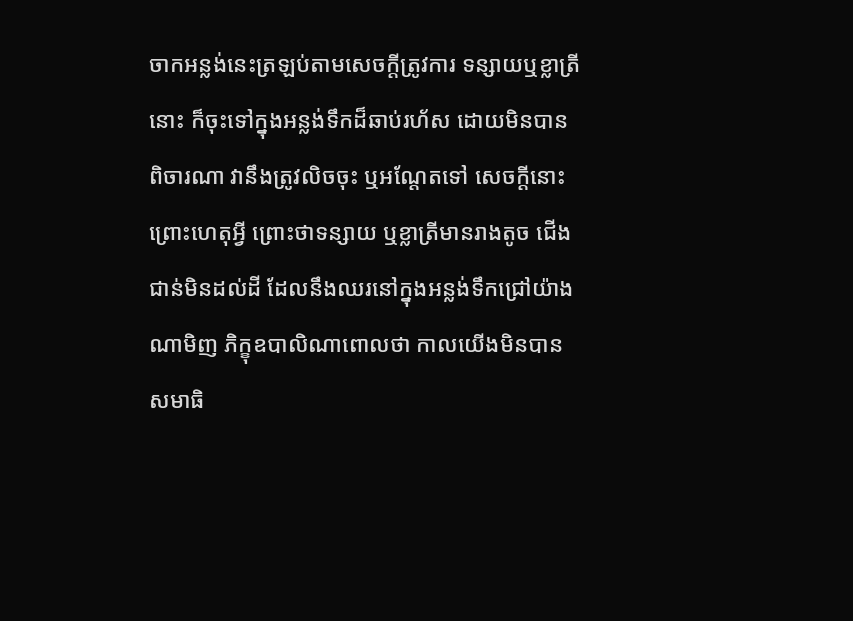ចាកអន្លង់នេះត្រឡប់តាមសេចក្តីត្រូវការ ទន្សាយឬខ្លាត្រីនោះ ក៏ចុះទៅក្នុងអន្លង់ទឹកដ៏ឆាប់រហ័ស ដោយមិនបានពិចារណា វានឹងត្រូវលិចចុះ ឬអណ្តែតទៅ សេចក្តីនោះព្រោះហេតុអ្វី ព្រោះថាទន្សាយ ឬខ្លាត្រីមានរាងតូច ជើងជាន់មិនដល់ដី ដែលនឹងឈរនៅក្នុងអន្លង់ទឹកជ្រៅយ៉ាងណាមិញ ភិក្ខុឧបាលិណាពោលថា កាលយើងមិនបានសមាធិ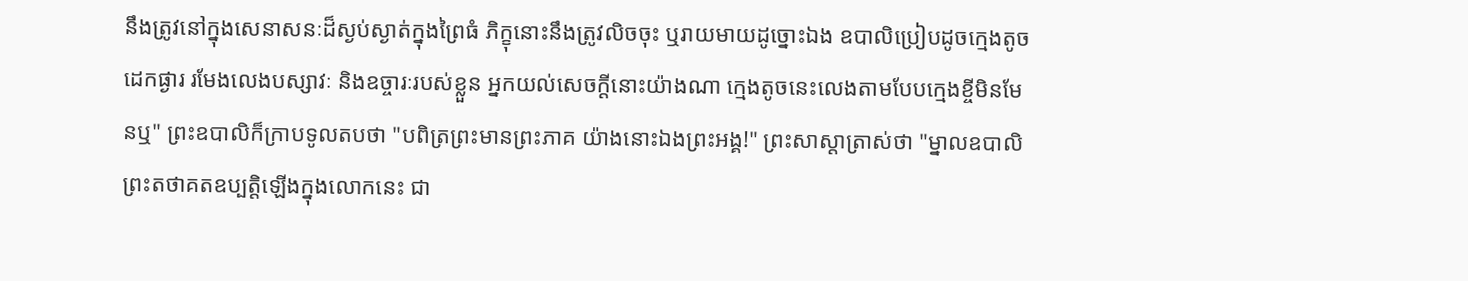នឹងត្រូវនៅក្នុងសេនាសនៈដ៏ស្ងប់ស្ងាត់ក្នុងព្រៃធំ ភិក្ខុនោះនឹងត្រូវលិចចុះ ឬរាយមាយដូច្នោះឯង ឧបាលិប្រៀបដូចក្មេងតូច ដេកផ្ងារ រមែងលេងបស្សាវៈ និងឧច្ចារៈរបស់ខ្លួន អ្នកយល់សេចក្តីនោះយ៉ាងណា ក្មេងតូចនេះលេងតាមបែបក្មេងខ្ចីមិនមែនឬ" ព្រះឧបាលិក៏ក្រាបទូលតបថា "បពិត្រព្រះមានព្រះភាគ យ៉ាងនោះឯងព្រះអង្គ!" ព្រះសាស្តាត្រាស់ថា "ម្នាលឧបាលិ ព្រះតថាគតឧប្បត្តិឡើងក្នុងលោកនេះ ជា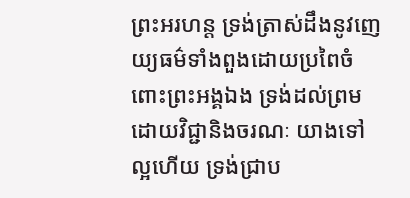ព្រះអរហន្ត ទ្រង់ត្រាស់ដឹងនូវញេយ្យធម៌ទាំងពួងដោយប្រពៃចំពោះព្រះអង្គឯង ទ្រង់ដល់ព្រមដោយវិជ្ជានិងចរណៈ យាងទៅល្អហើយ ទ្រង់ជ្រាប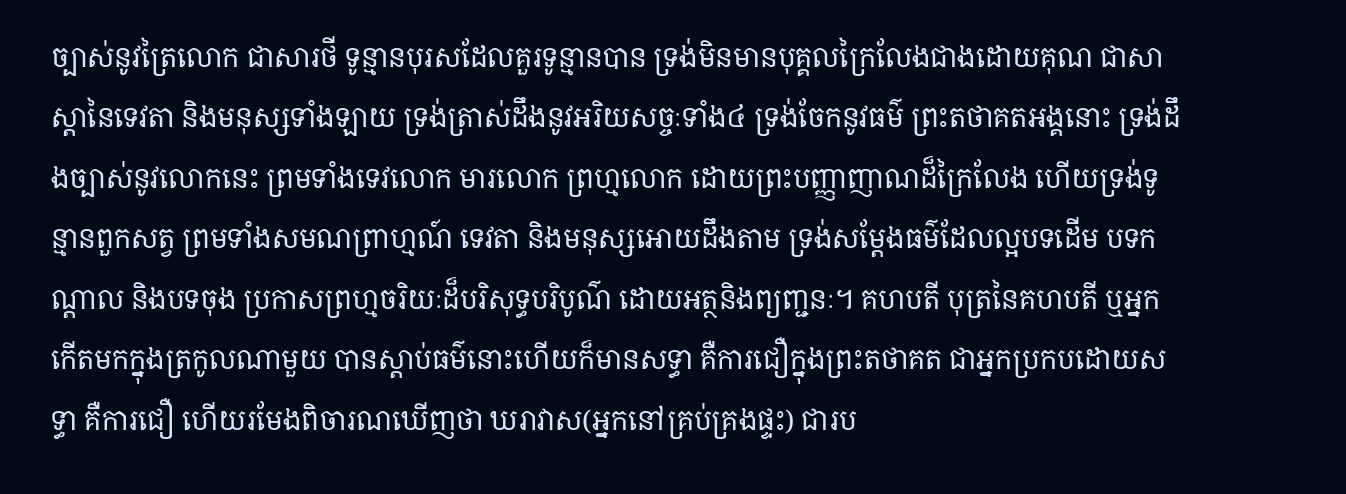ច្បាស់នូវត្រៃលោក ជាសារថី ទូន្មានបុរសដែលគួរទូន្មានបាន ទ្រង់មិនមានបុគ្គលក្រៃលែងជាងដោយគុណ ជាសាស្តានៃទេវតា និងមនុស្សទាំងឡាយ ទ្រង់ត្រាស់ដឹងនូវអរិយសច្ចៈទាំង៤ ទ្រង់ចែកនូវធម៌ ព្រះតថាគតអង្គនោះ ទ្រង់ដឹងច្បាស់នូវលោកនេះ ព្រមទាំងទេវលោក មារលោក ព្រហ្មលោក ដោយព្រះបញ្ញាញាណដ៏ក្រៃលែង ហើយទ្រង់ទូន្មានពួកសត្វ ព្រមទាំងសមណព្រាហ្មណ៍ ទេវតា និងមនុស្សអោយដឹងតាម ទ្រង់សម្តែងធម៌ដែលល្អបទដើម បទកណ្តាល និងបទចុង ប្រកាសព្រហ្មចរិយៈដ៏បរិសុទ្ធបរិបូណ៌ ដោយអត្ថនិងព្យញ្ជនៈ។ គហបតី បុត្រនៃគហបតី ឬអ្នកកើតមកក្នុងត្រកូលណាមួយ បានស្តាប់ធម៌នោះហើយក៏មានសទ្ធា គឺការជឿក្នុងព្រះតថាគត ជាអ្នកប្រកបដោយសទ្ធា គឺការជឿ ហើយរមែងពិចារណឃើញថា ឃរាវាស(អ្នកនៅគ្រប់គ្រងផ្ទះ) ជារប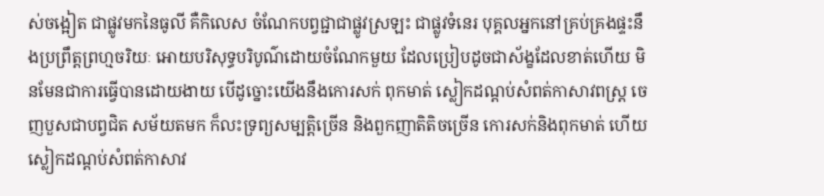ស់ចង្អៀត ជាផ្លូវមកនៃធូលី គឺកិលេស ចំណែកបព្វជ្ជាជាផ្លូវស្រឡះ ជាផ្លូវទំនេរ បុគ្គលអ្នកនៅគ្រប់គ្រងផ្ទះនឹងប្រព្រឹត្តព្រហ្មចរិយៈ អោយបរិសុទ្ធបរិបូណ៌ដោយចំណែកមួយ ដែលប្រៀបដូចជាស័ង្ខដែលខាត់ហើយ មិនមែនជាការធ្វើបានដោយងាយ បើដូច្នោះយើងនឹងកោរសក់ ពុកមាត់ ស្លៀកដណ្តប់សំពត់កាសាវពស្ត្រ ចេញបួសជាបព្វជិត សម័យតមក ក៏លះទ្រព្យសម្បត្តិច្រើន និងពួកញាតិតិចច្រើន កោរសក់និងពុកមាត់ ហើយស្លៀកដណ្តប់សំពត់កាសាវ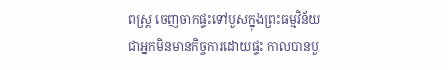ពស្ត្រ ចេញចាកផ្ទះទៅបួសក្នុងព្រះធម្មវិន័យ ជាអ្នកមិនមានកិច្ចការដោយផ្ទះ កាលបានបួ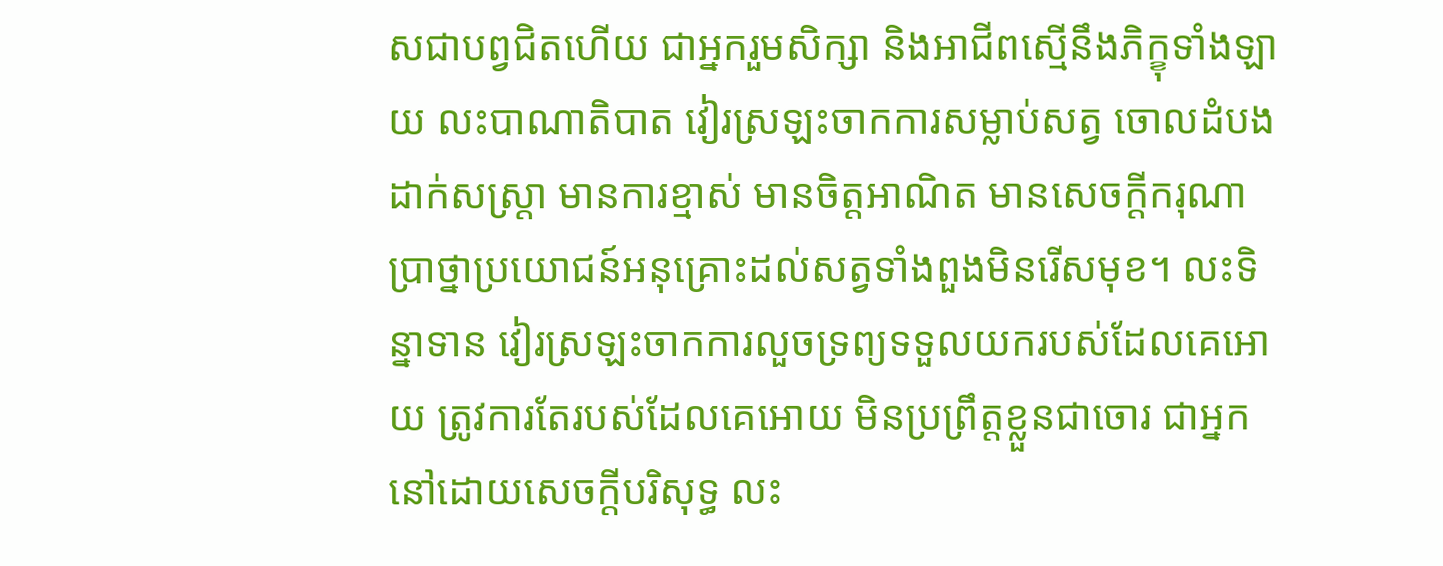សជាបព្វជិតហើយ ជាអ្នករួមសិក្សា និងអាជីពស្មើនឹងភិក្ខុទាំងឡាយ លះបាណាតិបាត វៀរស្រឡះចាកការសម្លាប់សត្វ ចោលដំបង ដាក់សស្ត្រា មានការខ្មាស់ មានចិត្តអាណិត មានសេចក្តីករុណា ប្រាថ្នាប្រយោជន៍អនុគ្រោះដល់សត្វទាំងពួងមិនរើសមុខ។ លះទិន្នាទាន វៀរស្រឡះចាកការលួចទ្រព្យទទួលយករបស់ដែលគេអោយ ត្រូវការតែរបស់ដែលគេអោយ មិនប្រព្រឹត្តខ្លួនជាចោរ ជាអ្នកនៅដោយសេចក្តីបរិសុទ្ធ លះ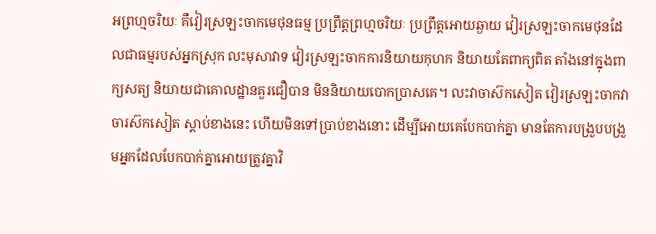អព្រហ្មចរិយៈ គឺវៀរស្រឡះចាកមេថុនធម្ម ប្រព្រឹត្តព្រហ្មចរិយៈ ប្រព្រឹត្តអោយឆ្ងាយ វៀរស្រឡះចាកមេថុនដែលជាធម្មរបស់អ្នកស្រុក លះមុសាវាទ វៀរស្រឡះចាកការនិយាយកុហក និយាយតែពាក្យពិត តាំងនៅក្នុងពាក្យសត្យ និយាយជាគោលដ្ឋានគួរជឿបាន មិននិយាយបោកប្រាសគេ។ លះវាចាស៊កសៀត វៀរស្រឡះចាកវាចារស៊កសៀត ស្តាប់ខាងនេះ ហើយមិនទៅប្រាប់ខាងនោះ ដើម្បីអោយគេបែកបាក់គ្នា មានតែការបង្រួបបង្រួមអ្នកដែលបែកបាក់គ្នាអោយត្រូវគ្នាវិ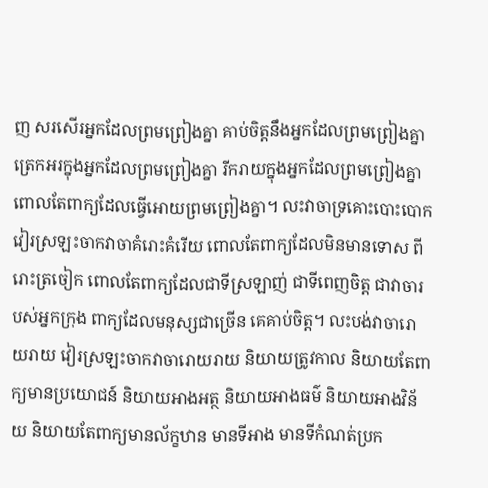ញ សរសើរអ្នកដែលព្រមព្រៀងគ្នា គាប់ចិត្តនឹងអ្នកដែលព្រមព្រៀងគ្នា ត្រេកអរក្នុងអ្នកដែលព្រមព្រៀងគ្នា រីករាយក្នុងអ្នកដែលព្រមព្រៀងគ្នា ពោលតែពាក្យដែលធ្វើអោយព្រមព្រៀងគ្នា។ លះវាចាទ្រគោះបោះបោក វៀរស្រឡះចាកវាចាគំរោះគំរើយ ពោលតែពាក្យដែលមិនមានទោស ពីរោះត្រចៀក ពោលតែពាក្យដែលជាទីស្រឡាញ់ ជាទីពេញចិត្ត ជាវាចារបស់អ្នកក្រុង ពាក្យដែលមនុស្សជាច្រើន គេគាប់ចិត្ត។ លះបង់វាចារោយរាយ វៀរស្រឡះចាកវាចារោយរាយ និយាយត្រូវកាល និយាយតែពាក្យមានប្រយោជន៍ និយាយអាងអត្ថ និយាយអាងធម៌ និយាយអាងវិន័យ និយាយតែពាក្យមានល័ក្ខឋាន មានទីអាង មានទីកំណត់ប្រក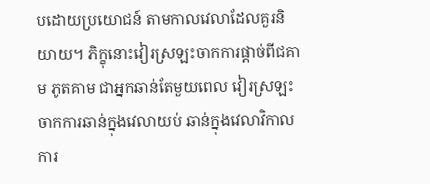បដោយប្រយោជន៍ តាមកាលវេលាដែលគួរនិយាយ។ ភិក្ខុនោះវៀរស្រឡះចាកការផ្តាច់ពីជគាម ភូតគាម ជាអ្នកឆាន់តែមួយពេល វៀរស្រឡះចាកការឆាន់ក្នុងវេលាយប់ ឆាន់ក្នុងវេលាវិកាល ការ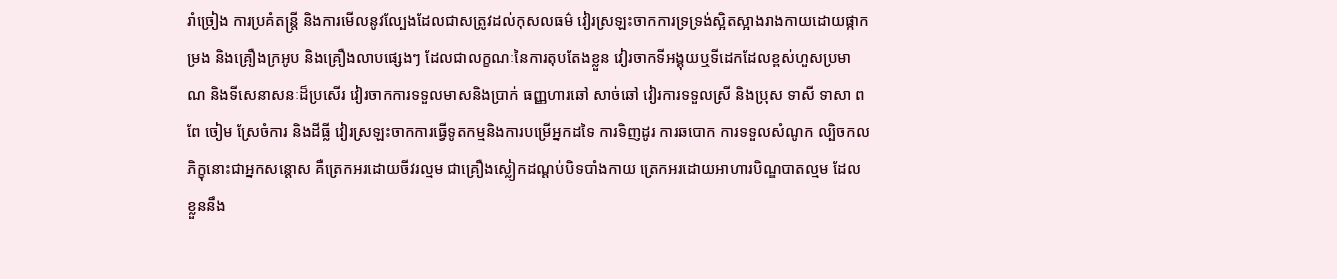រាំច្រៀង ការប្រគំតន្ត្រី និងការមើលនូវល្បែងដែលជាសត្រូវដល់កុសលធម៌ វៀរស្រឡះចាកការទ្រទ្រង់ស្អិតស្អាងរាងកាយដោយផ្កាកម្រង និងគ្រឿងក្រអូប និងគ្រឿងលាបផ្សេងៗ ដែលជាលក្ខណៈនៃការតុបតែងខ្លួន វៀរចាកទីអង្គុយឬទីដេកដែលខ្ពស់ហួសប្រមាណ និងទីសេនាសនៈដ៏ប្រសើរ វៀរចាកការទទួលមាសនិងប្រាក់ ធញ្ញហារឆៅ សាច់ឆៅ វៀរការទទួលស្រី និងប្រុស ទាសី ទាសា ពពែ ចៀម ស្រែចំការ និងដីធ្លី វៀរស្រឡះចាកការធ្វើទូតកម្មនិងការបម្រើអ្នកដទៃ ការទិញដូរ ការឆបោក ការទទួលសំណូក ល្បិចកល ភិក្ខុនោះជាអ្នកសន្តោស គឺត្រេកអរដោយចីវរល្មម ជាគ្រឿងស្លៀកដណ្តប់បិទបាំងកាយ ត្រេកអរដោយអាហារបិណ្ឌបាតល្មម ដែលខ្លួននឹង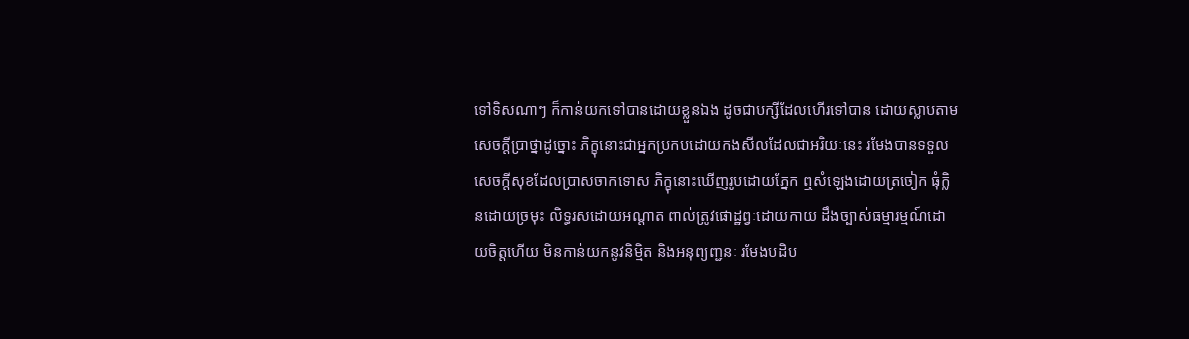ទៅទិសណាៗ ក៏កាន់យកទៅបានដោយខ្លួនឯង ដូចជាបក្សីដែលហើរទៅបាន ដោយស្លាបតាមសេចក្តីប្រាថ្នាដូច្នោះ ភិក្ខុនោះជាអ្នកប្រកបដោយកងសីលដែលជាអរិយៈនេះ រមែងបានទទួលសេចក្តីសុខដែលប្រាសចាកទោស ភិក្ខុនោះឃើញរូបដោយភ្នែក ឮសំឡេងដោយត្រចៀក ធុំក្លិនដោយច្រមុះ លិទ្ធរសដោយអណ្តាត ពាល់ត្រូវផោដ្ឋព្វៈដោយកាយ ដឹងច្បាស់ធម្មារម្មណ៍ដោយចិត្តហើយ មិនកាន់យកនូវនិម្មិត និងអនុព្យញ្ជនៈ រមែងបដិប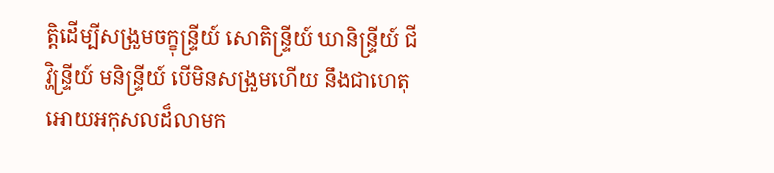ត្តិដើម្បីសង្រួមចក្ខុន្ទ្រីយ៍ សោតិន្ទ្រីយ៍ ឃានិន្ទ្រីយ៍ ជីវ្ហិន្ទ្រីយ៍ មនិន្ទ្រីយ៍ បើមិនសង្រួមហើយ នឹងជាហេតុអោយអកុសលដ៏លាមក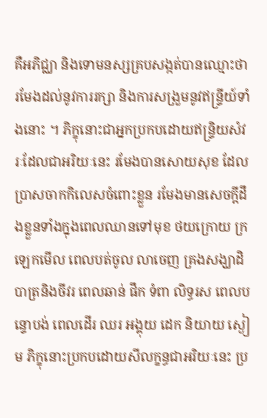គឺអភិជ្ឈា និងទោមនស្សគ្របសង្កត់បានឈ្មោះថា រមែងដល់នូវការរក្សា និងការសង្រួមនូវឥន្ទ្រីយ៍ទាំងនោះ ។ ភិក្ខុនោះជាអ្នកប្រកបដោយឥន្ទ្រិយសំវរៈដែលជាអរិយៈនេះ រមែងបានសោយសុខ ដែលប្រាសចាកកិលេសចំពោះខ្លួន រមែងមានសេចក្តីដឹងខ្លួនទាំងក្នុងពេលឈានទៅមុខ ថយក្រោយ ក្រឡេកមើល ពេលបត់ចូល លាចេញ គ្រងសង្ឃាដិ បាត្រនិងចីវរ ពេលឆាន់ ផឹក ទំពា លិទ្ធរស ពេលបន្ទោបង់ ពេលដើរ ឈរ អង្គុយ ដេក និយាយ ស្ងៀម ភិក្ខុនោះប្រកបដោយសីលក្ខន្ធជាអរិយៈនេះ ប្រ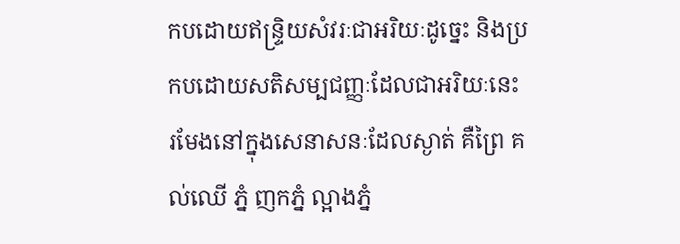កបដោយឥន្ទ្រិយសំវរៈជាអរិយៈដូច្នេះ និងប្រកបដោយសតិសម្បជញ្ញៈដែលជាអរិយៈនេះ រមែងនៅក្នុងសេនាសនៈដែលស្ងាត់ គឺព្រៃ គល់ឈើ ភ្នំ ញកភ្នំ ល្អាងភ្នំ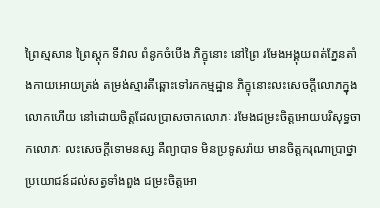ព្រៃស្មសាន ព្រៃស្តុក ទីវាល ពំនូកចំបើង ភិក្ខុនោះ នៅព្រៃ រមែងអង្គុយពត់ភ្នែនតាំងកាយអោយត្រង់ តម្រង់ស្មារតីឆ្ពោះទៅរកកម្មដ្ឋាន ភិក្ខុនោះលះសេចក្តីលោភក្នុងលោកហើយ នៅដោយចិត្តដែលប្រាសចាកលោភៈ រមែងជម្រះចិត្តអោយបរិសុទ្ធចាកលោភៈ លះសេចក្តីទោមនស្ស គឺព្យាបាទ មិនប្រទូសរ៉ាយ មានចិត្តករុណាប្រាថ្នាប្រយោជន៍ដល់សត្វទាំងពួង ជម្រះចិត្តអោ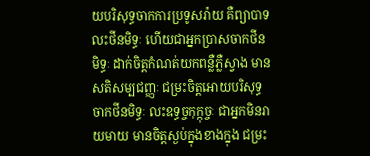យបរិសុទ្ធចាកការប្រទូសរ៉ាយ គឺព្យាបាទ លះថីនមិទ្ធៈ ហើយជាអ្នកប្រាសចាកថីនមិទ្ធៈ ដាក់ចិត្តកំណត់យកពន្លឺភ្លឺស្វាង មានសតិសម្បជញ្ញៈ ជម្រះចិត្តអោយបរិសុទ្ធចាកថីនមិទ្ធៈ លះឧទ្ធច្ចកុក្កុច្ចៈ ជាអ្នកមិនរាយមាយ មានចិត្តស្ងប់ក្នុងខាងក្នុង ជម្រះ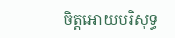ចិត្តអោយបរិសុទ្ធ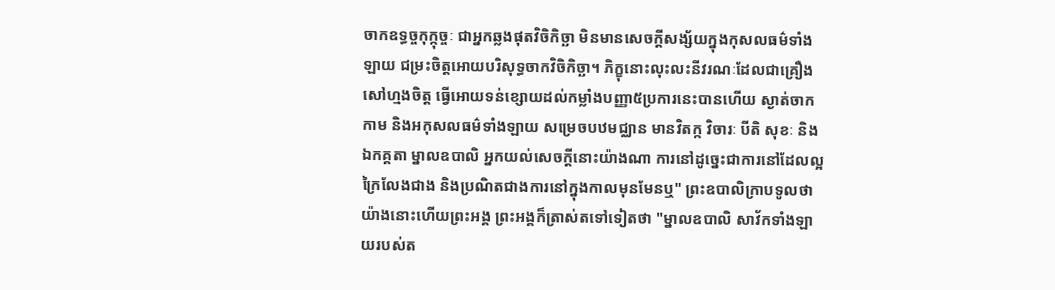ចាកឧទ្ធច្ចកុក្កុច្ចៈ ជាអ្នកឆ្លងផុតវិចិកិច្ឆា មិនមានសេចក្តីសង្ស័យក្នុងកុសលធម៌ទាំងឡាយ ជម្រះចិត្តអោយបរិសុទ្ធចាកវិចិកិច្ឆា។ ភិក្ខុនោះលុះលះនីវរណៈដែលជាគ្រឿងសៅហ្មងចិត្ត ធ្វើអោយទន់ខ្សោយដល់កម្លាំងបញ្ញា៥ប្រការនេះបានហើយ ស្ងាត់ចាកកាម និងអកុសលធម៌ទាំងឡាយ សម្រេចបឋមជ្ឈាន មានវិតក្ក វិចារៈ បីតិ សុខៈ និងឯកគ្គតា ម្នាលឧបាលិ អ្នកយល់សេចក្តីនោះយ៉ាងណា ការនៅដូច្នេះជាការនៅដែលល្អក្រៃលែងជាង និងប្រណិតជាងការនៅក្នុងកាលមុនមែនឬ" ព្រះឧបាលិក្រាបទូលថា យ៉ាងនោះហើយព្រះអង្គ ព្រះអង្គក៏ត្រាស់តទៅទៀតថា "ម្នាលឧបាលិ សាវ័កទាំងឡាយរបស់ត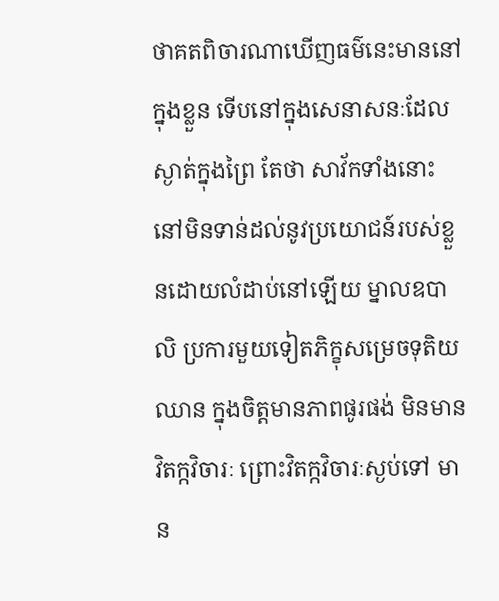ថាគតពិចារណាឃើញធម៌នេះមាននៅក្នុងខ្លួន ទើបនៅក្នុងសេនាសនៈដែលស្ងាត់ក្នុងព្រៃ តែថា សាវ័កទាំងនោះនៅមិនទាន់ដល់នូវប្រយោជន៍របស់ខ្លួនដោយលំដាប់នៅឡើយ ម្នាលឧបាលិ ប្រការមួយទៀតភិក្ខុសម្រេចទុតិយឈាន ក្នុងចិត្តមានភាពផូរផង់ មិនមានវិតក្កវិចារៈ ព្រោះវិតក្កវិចារៈស្ងប់ទៅ មាន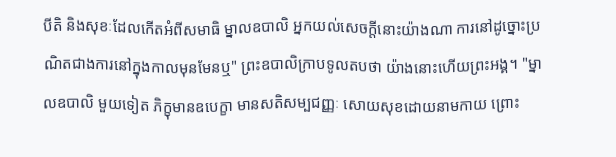បីតិ និងសុខៈដែលកើតអំពីសមាធិ ម្នាលឧបាលិ អ្នកយល់សេចក្តីនោះយ៉ាងណា ការនៅដូច្នោះប្រណិតជាងការនៅក្នុងកាលមុនមែនឬ" ព្រះឧបាលិក្រាបទូលតបថា យ៉ាងនោះហើយព្រះអង្គ។ "ម្នាលឧបាលិ មួយទៀត ភិក្ខុមានឧបេក្ខា មានសតិសម្បជញ្ញៈ សោយសុខដោយនាមកាយ ព្រោះ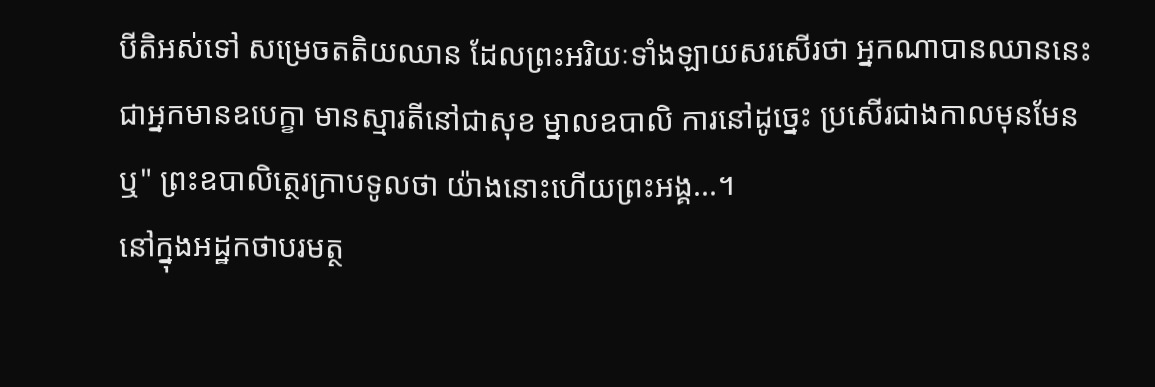បីតិអស់ទៅ សម្រេចតតិយឈាន ដែលព្រះអរិយៈទាំងឡាយសរសើរថា អ្នកណាបានឈាននេះ ជាអ្នកមានឧបេក្ខា មានស្មារតីនៅជាសុខ ម្នាលឧបាលិ ការនៅដូច្នេះ ប្រសើរជាងកាលមុនមែនឬ" ព្រះឧបាលិត្ថេរក្រាបទូលថា យ៉ាងនោះហើយព្រះអង្គ...។
នៅក្នុងអដ្ឋកថាបរមត្ថ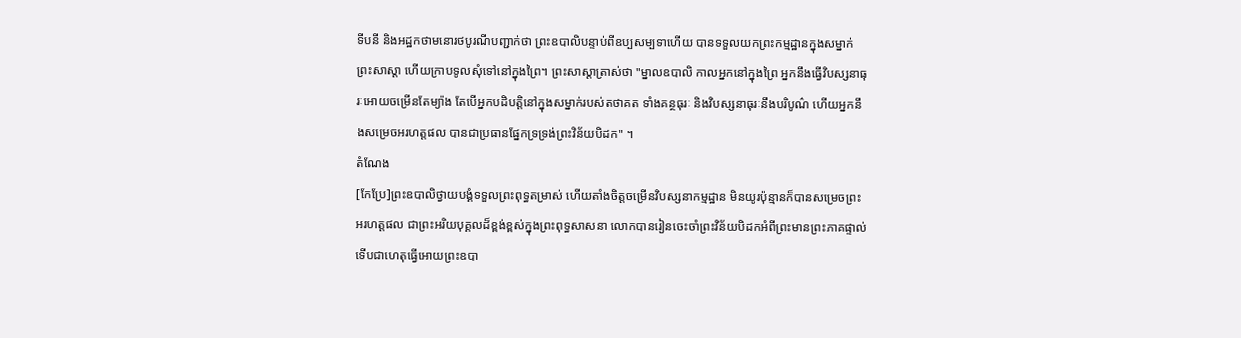ទីបនី និងអដ្ឋកថាមនោរថបូរណីបញ្ជាក់ថា ព្រះឧបាលិបន្ទាប់ពីឧប្បសម្បទាហើយ បានទទួលយកព្រះកម្មដ្ឋានក្នុងសម្នាក់ព្រះសាស្តា ហើយក្រាបទូលសុំទៅនៅក្នុងព្រៃ។ ព្រះសាស្តាត្រាស់ថា "ម្នាលឧបាលិ កាលអ្នកនៅក្នុងព្រៃ អ្នកនឹងធ្វើវិបស្សនាធុរៈអោយចម្រើនតែម្យ៉ាង តែបើអ្នកបដិបត្តិនៅក្នុងសម្នាក់របស់តថាគត ទាំងគន្ថធុរៈ និងវិបស្សនាធុរៈនឹងបរិបូណ៌ ហើយអ្នកនឹងសម្រេចអរហត្តផល បានជាប្រធានផ្នែកទ្រទ្រង់ព្រះវិន័យបិដក" ។
តំណែង
[កែប្រែ]ព្រះឧបាលិថ្វាយបង្គំទទួលព្រះពុទ្ធតម្រាស់ ហើយតាំងចិត្តចម្រើនវិបស្សនាកម្មដ្ឋាន មិនយូរប៉ុន្មានក៏បានសម្រេចព្រះអរហត្តផល ជាព្រះអរិយបុគ្គលដ៏ខ្ពង់ខ្ពស់ក្នុងព្រះពុទ្ធសាសនា លោកបានរៀនចេះចាំព្រះវិន័យបិដកអំពីព្រះមានព្រះភាគផ្ទាល់ ទើបជាហេតុធ្វើអោយព្រះឧបា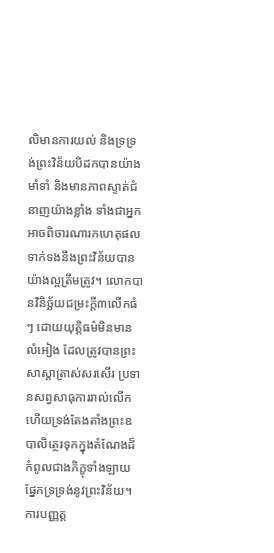លិមានការយល់ និងទ្រទ្រង់ព្រះវិន័យបិដកបានយ៉ាងមាំទាំ និងមានភាពស្ទាត់ជំនាញយ៉ាងខ្លាំង ទាំងជាអ្នកអាចពិចារណារកហេតុផលទាក់ទងនឹងព្រះវិន័យបានយ៉ាងល្អត្រឹមត្រូវ។ លោកបានវិនិច្ឆ័យជម្រះក្តី៣លើកធំៗ ដោយយុត្តិធម៌មិនមានលំអៀង ដែលត្រូវបានព្រះសាស្តាត្រាស់សរសើរ ប្រទានសព្វសាធុការរាល់លើក ហើយទ្រង់តែងតាំងព្រះឧបាលិត្ថេរទុកក្នុងតំណែងដ៏កំពូលជាងភិក្ខុទាំងឡាយ ផ្នែកទ្រទ្រង់នូវព្រះវិន័យ។
ការបញ្ញត្ត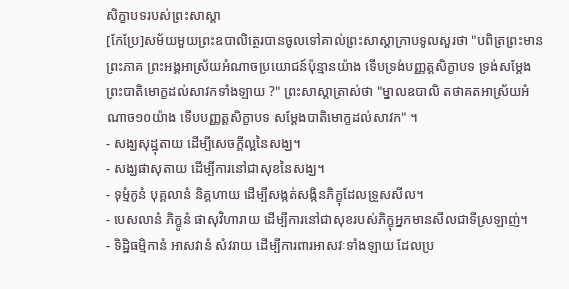សិក្ខាបទរបស់ព្រះសាស្តា
[កែប្រែ]សម័យមួយព្រះឧបាលិត្ថេរបានចូលទៅគាល់ព្រះសាស្តាក្រាបទូលសួរថា "បពិត្រព្រះមានព្រះភាគ ព្រះអង្គអាស្រ័យអំណាចប្រយោជន៍ប៉ុន្មានយ៉ាង ទើបទ្រង់បញ្ញត្តសិក្ខាបទ ទ្រង់សម្តែងព្រះបាតិមោក្ខដល់សាវកទាំងឡាយ ?" ព្រះសាស្តាត្រាស់ថា "ម្នាលឧបាលិ តថាគតអាស្រ័យអំណាច១០យ៉ាង ទើបបញ្ញត្តសិក្ខាបទ សម្តែងបាតិមោក្ខដល់សាវក" ។
- សង្ឃសុដ្ឋុតាយ ដើម្បីសេចក្តីល្អនៃសង្ឃ។
- សង្ឃផាសុតាយ ដើម្បីការនៅជាសុខនៃសង្ឃ។
- ទុម្មំកូនំ បុគ្គលានំ និគ្គហាយ ដើម្បីសង្កត់សង្កិនភិក្ខុដែលទ្រូសសីល។
- បេសលានំ ភិក្ខូនំ ផាសុវិហារាយ ដើម្បីការនៅជាសុខរបស់ភិក្ខុអ្នកមានសីលជាទីស្រឡាញ់។
- ទិដ្ឋិធម្មិកានំ អាសវានំ សំវរាយ ដើម្បីការពារអាសវៈទាំងឡាយ ដែលប្រ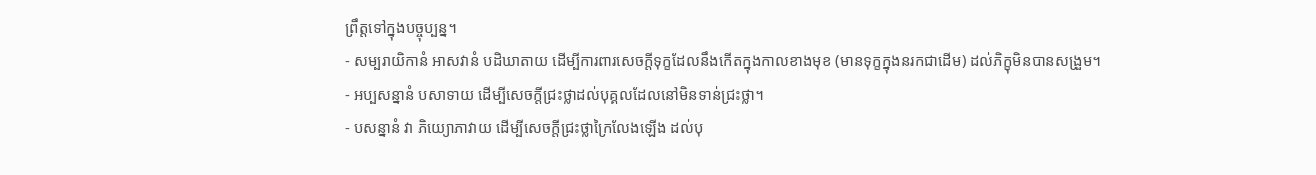ព្រឹត្តទៅក្នុងបច្ចុប្បន្ន។
- សម្បរាយិកានំ អាសវានំ បដិឃាតាយ ដើម្បីការពារសេចក្តីទុក្ខដែលនឹងកើតក្នុងកាលខាងមុខ (មានទុក្ខក្នុងនរកជាដើម) ដល់ភិក្ខុមិនបានសង្រួម។
- អប្បសន្នានំ បសាទាយ ដើម្បីសេចក្តីជ្រះថ្លាដល់បុគ្គលដែលនៅមិនទាន់ជ្រះថ្លា។
- បសន្នានំ វា ភិយ្យោភាវាយ ដើម្បីសេចក្តីជ្រះថ្លាក្រៃលែងឡើង ដល់បុ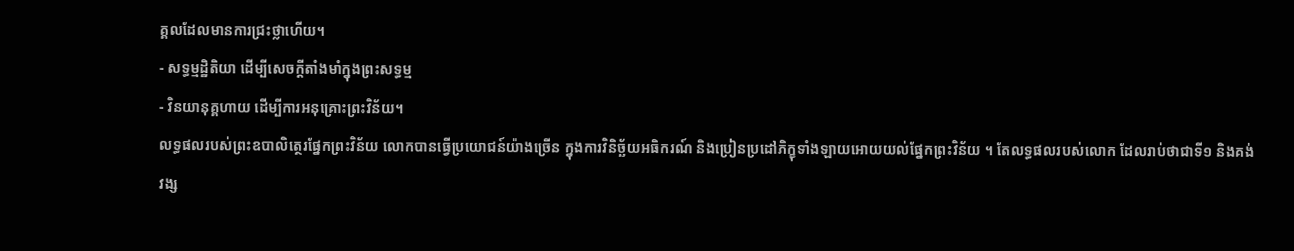គ្គលដែលមានការជ្រះថ្លាហើយ។
- សទ្ធម្មដ្ឋិតិយា ដើម្បីសេចក្តីតាំងមាំក្នុងព្រះសទ្ធម្ម
- វិនយានុគ្គហាយ ដើម្បីការអនុគ្រោះព្រះវិន័យ។
លទ្ធផលរបស់ព្រះឧបាលិត្ថេរផ្នែកព្រះវិន័យ លោកបានធ្វើប្រយោជន៍យ៉ាងច្រើន ក្នុងការវិនិច្ឆ័យអធិករណ៍ និងប្រៀនប្រដៅភិក្ខុទាំងឡាយអោយយល់ផ្នែកព្រះវិន័យ ។ តែលទ្ធផលរបស់លោក ដែលរាប់ថាជាទី១ និងគង់វង្ស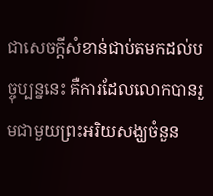ជាសេចក្តីសំខាន់ជាប់តមកដល់បច្ចុប្បន្ននេះ គឺការដែលលោកបានរួមជាមួយព្រះអរិយសង្ឃចំនួន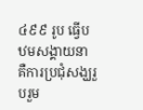៤៩៩ រូប ធ្វើបឋមសង្គាយនា គឺការប្រជុំសង្ឃរួបរួម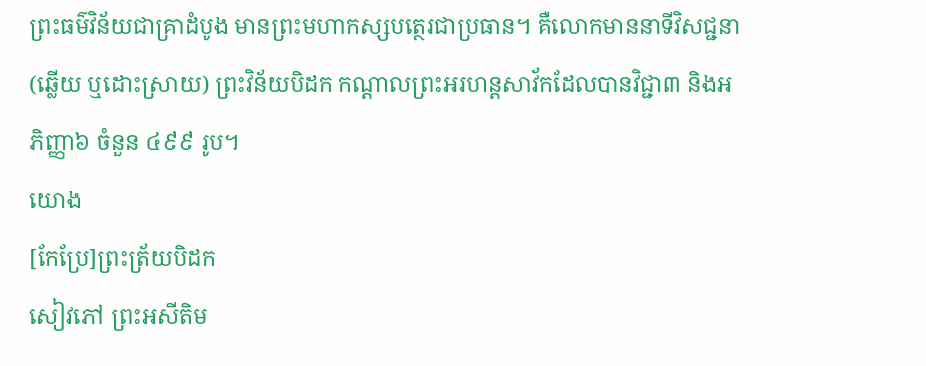ព្រះធម៌វិន័យជាគ្រាដំបូង មានព្រះមហាកស្សបត្ថេរជាប្រធាន។ គឺលោកមាននាទីវិសជ្ជនា(ឆ្លើយ ឬដោះស្រាយ) ព្រះវិន័យបិដក កណ្តាលព្រះអរហន្តសាវ័កដែលបានវិជ្ជា៣ និងអភិញ្ញា៦ ចំនួន ៤៩៩ រូប។
យោង
[កែប្រែ]ព្រះត្រ័យបិដក
សៀវភៅ ព្រះអសីតិម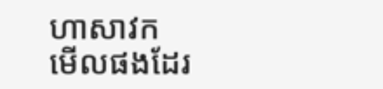ហាសាវក
មើលផងដែរ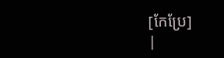[កែប្រែ]
|